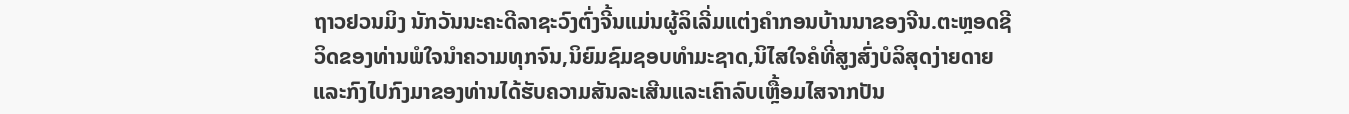ຖາວຢວນມິງ ນັກວັນນະຄະດີລາຊະວົງຕົ່ງຈີ້ນແມ່ນຜູ້ລິເລີ່ມແຕ່ງຄຳກອນບ້ານນາຂອງຈີນ.ຕະຫຼອດຊີວິດຂອງທ່ານພໍໃຈນຳຄວາມທຸກຈົນ,ນິຍົມຊົມຊອບທຳມະຊາດ,ນິໄສໃຈຄໍທີ່ສູງສົ່ງບໍລິສຸດງ່າຍດາຍແລະກົງໄປກົງມາຂອງທ່ານໄດ້ຮັບຄວາມສັນລະເສີນແລະເຄົາລົບເຫຼື້ອມໄສຈາກປັນ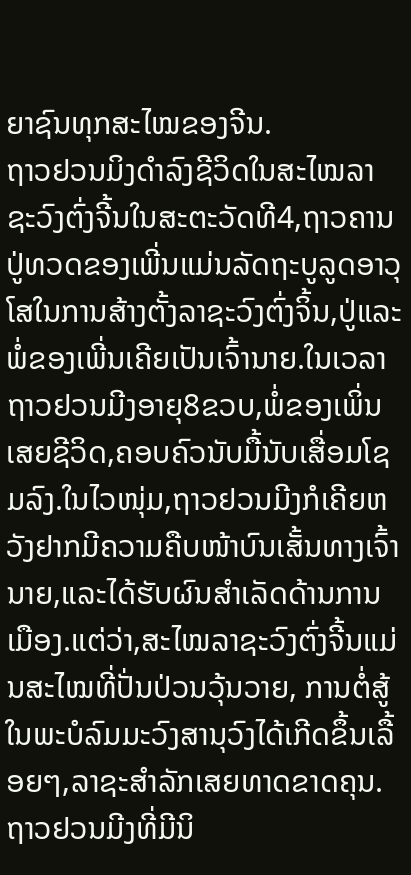ຍາຊົນທຸກສະໄໝຂອງຈີນ.
ຖາວຢວນມິງດຳລົງຊີວິດໃນສະໄໝລາຊະວົງຕົ່ງຈີ້ນໃນສະຕະວັດທີ4,ຖາວຄານປູ່ທວດຂອງເພີ່ນແມ່ນລັດຖະບູລູດອາວຸໂສໃນການສ້າງຕັ້ງລາຊະວົງຕົ່ງຈິ້ນ,ປູ່ແລະພໍ່ຂອງເພີ່ນເຄີຍເປັນເຈົ້ານາຍ.ໃນເວລາຖາວຢວນມີງອາຍຸ8ຂວບ,ພໍ່ຂອງເພິ່ນເສຍຊີວິດ,ຄອບຄົວນັບມື້ນັບເສື່ອມໂຊມລົງ.ໃນໄວໜຸ່ມ,ຖາວຢວນມີງກໍເຄີຍຫວັງຢາກມີຄວາມຄືບໜ້າບົນເສັ້ນທາງເຈົ້ານາຍ,ແລະໄດ້ຮັບຜົນສຳເລັດດ້ານການເມືອງ.ແຕ່ວ່າ,ສະໄໝລາຊະວົງຕົ່ງຈີ້ນແມ່ນສະໄໝທີ່ປັ່ນປ່ວນວຸ້ນວາຍ, ການຕໍ່ສູ້ໃນພະບໍລົມມະວົງສານຸວົງໄດ້ເກີດຂຶ້ນເລື້ອຍໆ,ລາຊະສຳລັກເສຍທາດຂາດຄຸນ.ຖາວຢວນມີງທີ່ມີນິ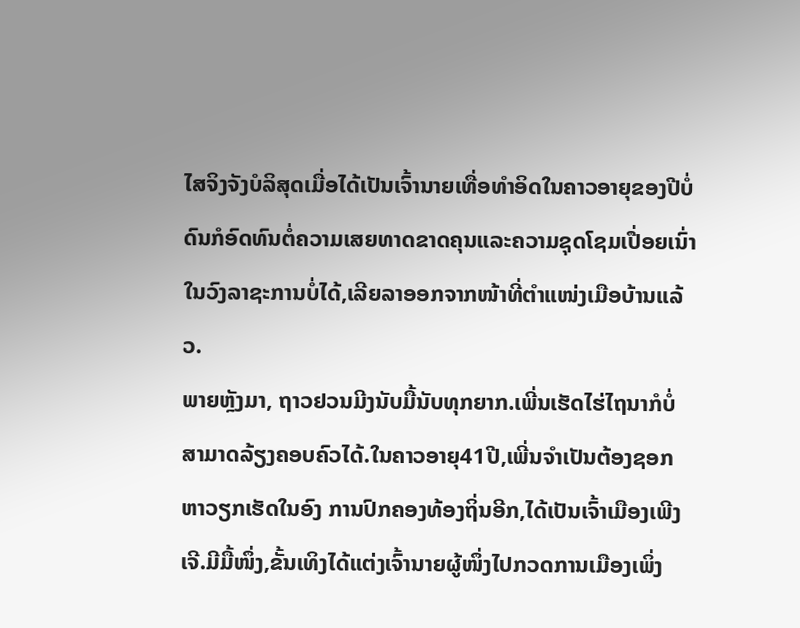ໄສຈິງຈັງບໍລິສຸດເມື່ອໄດ້ເປັນເຈົ້ານາຍເທື່ອທຳອິດໃນຄາວອາຍຸຂອງປີບໍ່ດົນກໍອົດທົນຕໍ່ຄວາມເສຍທາດຂາດຄຸນແລະຄວາມຊຸດໂຊມເປື່ອຍເນົ່າໃນວົງລາຊະການບໍ່ໄດ້,ເລີຍລາອອກຈາກໜ້າທີ່ຕຳແໜ່ງເມືອບ້ານແລ້ວ.
ພາຍຫຼັງມາ, ຖາວຢວນມີງນັບມື້ນັບທຸກຍາກ.ເພີ່ນເຮັດໄຮ່ໄຖນາກໍບໍ່ສາມາດລ້ຽງຄອບຄົວໄດ້.ໃນຄາວອາຍຸ41ປີ,ເພີ່ນຈຳເປັນຕ້ອງຊອກຫາວຽກເຮັດໃນອົງ ການປົກຄອງທ້ອງຖິ່ນອີກ,ໄດ້ເປັນເຈົ້າເມືອງເພີງເຈີ.ມີມື້ໜຶ່ງ,ຂັ້ນເທິງໄດ້ແຕ່ງເຈົ້ານາຍຜູ້ໜຶ່ງໄປກວດການເມືອງເພິ່ງ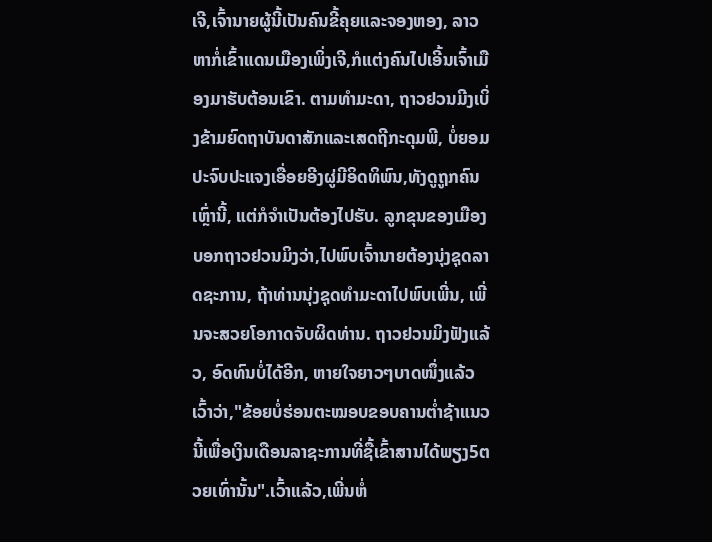ເຈີ,ເຈົ້ານາຍຜູ້ນີ້ເປັນຄົນຂີ້ຄຸຍແລະຈອງຫອງ, ລາວຫາກໍ່ເຂົ້າແດນເມືອງເພິ່ງເຈີ,ກໍແຕ່ງຄົນໄປເອີ້ນເຈົ້າເມືອງມາຮັບຕ້ອນເຂົາ. ຕາມທຳມະດາ, ຖາວຢວນມີງເບິ່ງຂ້າມຍົດຖາບັນດາສັກແລະເສດຖີກະດຸມພີ, ບໍ່ຍອມປະຈົບປະແຈງເອື່ອຍອີງຜູ່ມີອິດທິພົນ,ທັງດູຖູກຄົນເຫຼົ່ານີ້, ແຕ່ກໍຈຳເປັນຕ້ອງໄປຮັບ. ລູກຂຸນຂອງເມືອງບອກຖາວຢວນມິງວ່າ,ໄປພົບເຈົ້ານາຍຕ້ອງນຸ່ງຊຸດລາດຊະການ, ຖ້າທ່ານນຸ່ງຊຸດທຳມະດາໄປພົບເພີ່ນ, ເພີ່ນຈະສວຍໂອກາດຈັບຜິດທ່ານ. ຖາວຢວນມິງຟັງແລ້ວ, ອົດທົນບໍ່ໄດ້ອີກ, ຫາຍໃຈຍາວໆບາດໜຶ່ງແລ້ວເວົ້າວ່າ,"ຂ້ອຍບໍ່ຮ່ອນຕະໝອບຂອບຄານຕ່ຳຊ້າແນວນີ້ເພື່ອເງິນເດືອນລາຊະການທີ່ຊື້ເຂົ້າສານໄດ້ພຽງ5ຕວຍເທົ່ານັ້ນ".ເວົ້າແລ້ວ,ເພີ່ນຫໍ່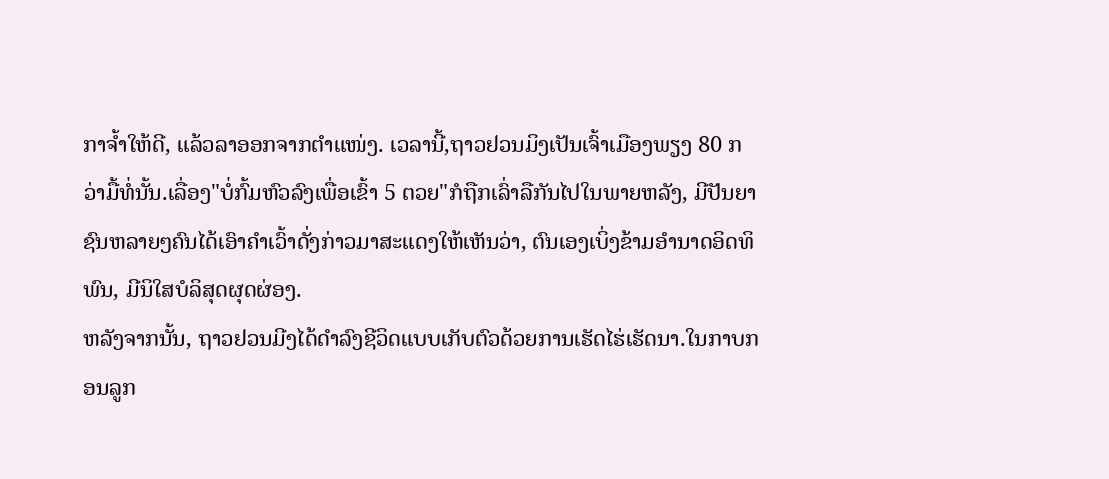ກາຈ້ຳໃຫ້ດີ, ແລ້ວລາອອກຈາກຕຳແໜ່ງ. ເວລານີ້,ຖາວຢວນມິງເປັນເຈົ້າເມືອງພຽງ 80 ກວ່າມື້ທໍ່ນັ້ນ.ເລື່ອງ"ບໍ່ກົ້ມຫົວລົງເພື່ອເຂົ້າ 5 ຕວຍ"ກໍຖືກເລົ່າລືກັນໄປໃນພາຍຫລັງ, ມີປັນຍາຊົນຫລາຍໆຄົນໄດ້ເອົາຄຳເວົ້າດັ່ງກ່າວມາສະແດງໃຫ້ເຫັນວ່າ, ຕົນເອງເບິ່ງຂ້າມອຳນາດອິດທິພົນ, ມີນິໃສບໍລິສຸດຜຸດຜ່ອງ.
ຫລັງຈາກນັ້ນ, ຖາວຢວນມີງໄດ້ດຳລົງຊີວິດແບບເກັບຕົວດ້ວຍການເຮັດໄຮ່ເຮັດນາ.ໃນກາບກອນລູກ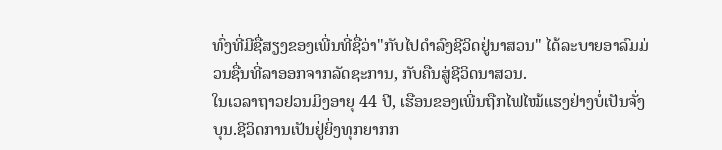ທົ່ງທີ່ມີຊື່ສຽງຂອງເພີ່ນທີ່ຊື່ວ່າ"ກັບໄປດຳລົງຊີວິດຢູ່ນາສວນ" ໄດ້ລະບາຍອາລົມມ່ວນຊື່ນທີ່ລາອອກຈາກລັດຊະການ, ກັບຄືນສູ່ຊີວິດນາສວນ.
ໃນເວລາຖາວຢວນມິງອາຍຸ 44 ປີ, ເຮືອນຂອງເພີ່ນຖືກໄຟໄໝ້ແຮງຢ່າງບໍ່ເປັນຈັ່ງບຸນ.ຊີວິດການເປັນຢູ່ຍິ່ງທຸກຍາກກ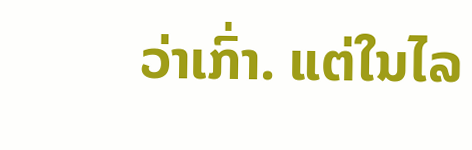ວ່າເກົ່າ. ແຕ່ໃນໄລ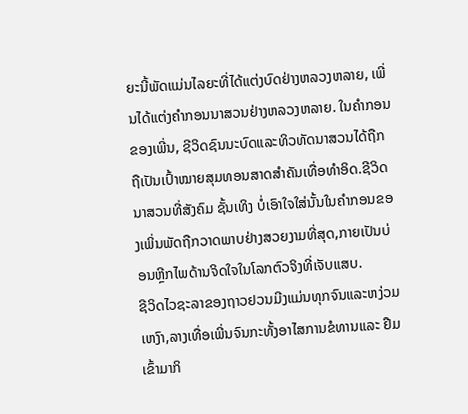ຍະນີ້ພັດແມ່ນໄລຍະທີ່ໄດ້ແຕ່ງບົດຢ່າງຫລວງຫລາຍ, ເພີ່ນໄດ້ແຕ່ງຄຳກອນນາສວນຢ່າງຫລວງຫລາຍ. ໃນຄຳກອນຂອງເພີ່ນ, ຊີວິດຊົນນະບົດແລະທິວທັດນາສວນໄດ້ຖືກຖືເປັນເປົ້າໝາຍສຸມທອນສາດສຳຄັນເທື່ອທຳອິດ.ຊີວິດນາສວນທີ່ສັງຄົມ ຊັ້ນເທິງ ບໍ່ເອົາໃຈໃສ່ນັ້ນໃນຄຳກອນຂອງເພິ່ນພັດຖືກວາດພາບຢ່າງສວຍງາມທີ່ສຸດ,ກາຍເປັນບ່ອນຫຼີກໄພດ້ານຈິດໃຈໃນໂລກຕົວຈິງທີ່ເຈັບແສບ.
ຊີວິດໄວຊະລາຂອງຖາວຢວນມີງແມ່ນທຸກຈົນແລະຫງ່ວມເຫງົາ,ລາງເທື່ອເພີ່ນຈົນກະທັ້ງອາໄສການຂໍທານແລະ ຢືມເຂົ້າມາກິ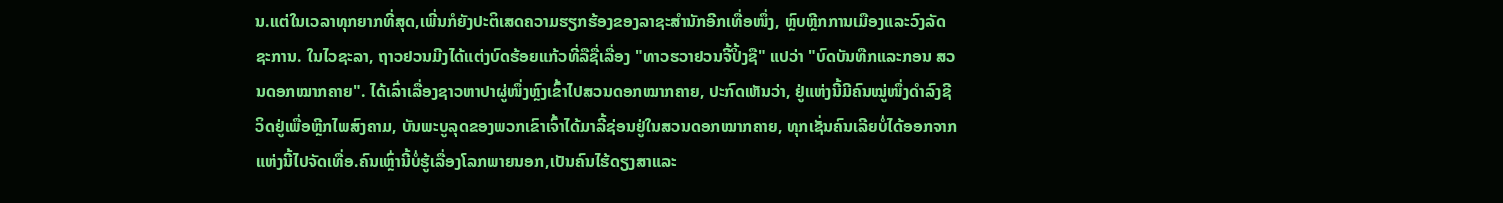ນ.ແຕ່ໃນເວລາທຸກຍາກທີ່ສຸດ,ເພີ່ນກໍຍັງປະຕິເສດຄວາມຮຽກຮ້ອງຂອງລາຊະສຳນັກອີກເທື່ອໜຶ່ງ, ຫຼົບຫຼີກການເມືອງແລະວົງລັດຊະການ. ໃນໄວຊະລາ, ຖາວຢວນມີງໄດ້ແຕ່ງບົດຮ້ອຍແກ້ວທີ່ລືຊື່ເລື່ອງ "ທາວຮວາຢວນຈີ້ປິ້ງຊື" ແປວ່າ "ບົດບັນທືກແລະກອນ ສວນດອກໝາກຄາຍ". ໄດ້ເລົ່າເລື່ອງຊາວຫາປາຜູ່ໜຶ່ງຫຼົງເຂົ້າໄປສວນດອກໝາກຄາຍ, ປະກົດເຫັນວ່າ, ຢູ່ແຫ່ງນີ້ມີຄົນໝູ່ໜຶ່ງດຳລົງຊີວິດຢູ່ເພື່ອຫຼີກໄພສົງຄາມ, ບັນພະບູລຸດຂອງພວກເຂົາເຈົ້າໄດ້ມາລີ້ຊ່ອນຢູ່ໃນສວນດອກໝາກຄາຍ, ທຸກເຊັ່ນຄົນເລີຍບໍ່ໄດ້ອອກຈາກແຫ່ງນີ້ໄປຈັດເທື່ອ.ຄົນເຫຼົ່ານີ້ບໍ່ຮູ້ເລື່ອງໂລກພາຍນອກ,ເປັນຄົນໄຮ້ດຽງສາແລະ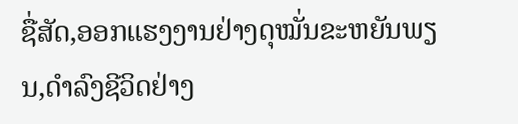ຊື່ສັດ,ອອກແຮງງານຢ່າງດຸໝັ່ນຂະຫຍັນພຽນ,ດຳລົງຊີວິດຢ່າງ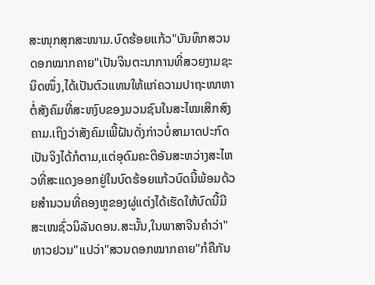ສະໜຸກສຸກສະໜາມ.ບົດຮ້ອຍແກ້ວ"ບັນທຶກສວນດອກໝາກຄາຍ"ເປັນຈິນຕະນາການທີ່ສວຍງາມຊະນິດໜຶ່ງ,ໄດ້ເປັນຕົວແທນໃຫ້ແກ່ຄວາມປາຖະໜາຫາຕໍ່ສັງຄົມທີ່ສະຫງົບຂອງມວນຊົນໃນສະໄໝເສິກສົງຄາມ.ເຖິງວ່າສັງຄົມເພີ້ຝັນດັ່ງກ່າວບໍ່ສາມາດປະກົດເປັນຈິງໄດ້ກໍຕາມ,ແຕ່ອຸດົມຄະຕິອັນສະຫວ່າງສະໄຫວທີ່ສະແດງອອກຢູ່ໃນບົດຮ້ອຍແກ້ວບົດນີ້ພ້ອມດ້ວຍສຳນວນທີ່ຄອງຫູຂອງຜູ່ແຕ່ງໄດ້ເຮັດໃຫ້ບົດນີ້ມີສະເໜຊົ່ວນິລັນດອນ.ສະນັ້ນ,ໃນພາສາຈີນຄຳວ່າ"ທາວຢວນ"ແປວ່າ"ສວນດອກໝາກຄາຍ"ກໍຄືກັນ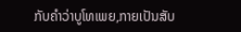ກັບຄຳວ່າບູໂທເພຍ,ກາຍເປັນສັບ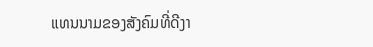ແທນນາມຂອງສັງຄົມທີ່ດີງາ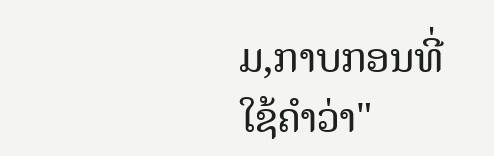ມ,ກາບກອນທີ່ໃຊ້ຄຳວ່າ"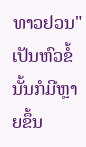ທາວຢວນ"ເປັນຫົວຂໍ້ນັ້ນກໍມີຫຼາຍຂຶ້ນ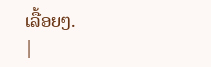ເລື້ອຍໆ.
|